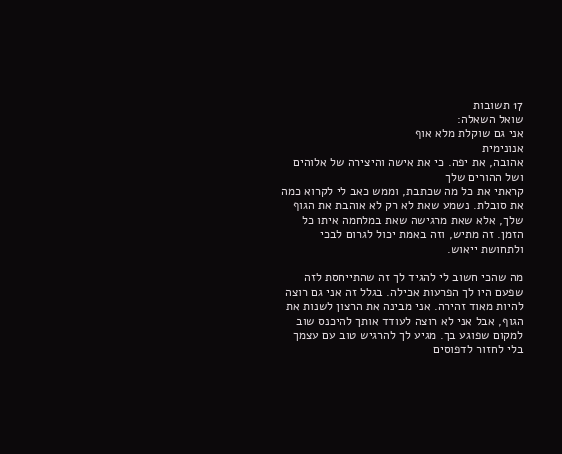17 תשובות
שואל השאלה:
אני גם שוקלת מלא אוף
אנונימית
אהובה, את יפה. כי את אישה והיצירה של אלוהים ושל ההורים שלך
קראתי את כל מה שכתבת, וממש כאב לי לקרוא כמה את סובלת. נשמע שאת לא רק לא אוהבת את הגוף שלך, אלא שאת מרגישה שאת במלחמה איתו כל הזמן. זה מתיש, וזה באמת יכול לגרום לבכי ולתחושת ייאוש.

מה שהכי חשוב לי להגיד לך זה שהתייחסת לזה שפעם היו לך הפרעות אכילה. בגלל זה אני גם רוצה להיות מאוד זהירה. אני מבינה את הרצון לשנות את הגוף, אבל אני לא רוצה לעודד אותך להיכנס שוב למקום שפוגע בך. מגיע לך להרגיש טוב עם עצמך בלי לחזור לדפוסים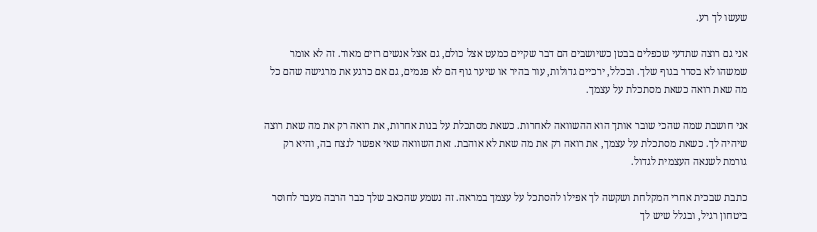שעשו לך רע.

אני גם רוצה שתדעי שכפלים בבטן כשיושבים הם דבר שקיים כמעט אצל כולם, גם אצל אנשים רזים מאוד. זה לא אומר שמשהו לא בסדר בגוף שלך. ובכלל, ירכיים גדולות, עור בהיר או שיער גוף הם לא פגמים, גם אם כרגע את מרגישה שהם כל מה שאת רואה כשאת מסתכלת על עצמך.

אני חושבת שמה שהכי שובר אותך הוא ההשוואה לאחרות. כשאת מסתכלת על בנות אחרות, את רואה רק את מה שאת רוצה שיהיה לך. כשאת מסתכלת על עצמך, את רואה רק את מה שאת לא אוהבת. זאת השוואה שאי אפשר לנצח בה, והיא רק גורמת לשנאה העצמית לגדול.

כתבת שבכית אחרי המקלחת ושקשה לך אפילו להסתכל על עצמך במראה. זה נשמע שהכאב שלך כבר הרבה מעבר לחוסר ביטחון רגיל, ובגלל שיש לך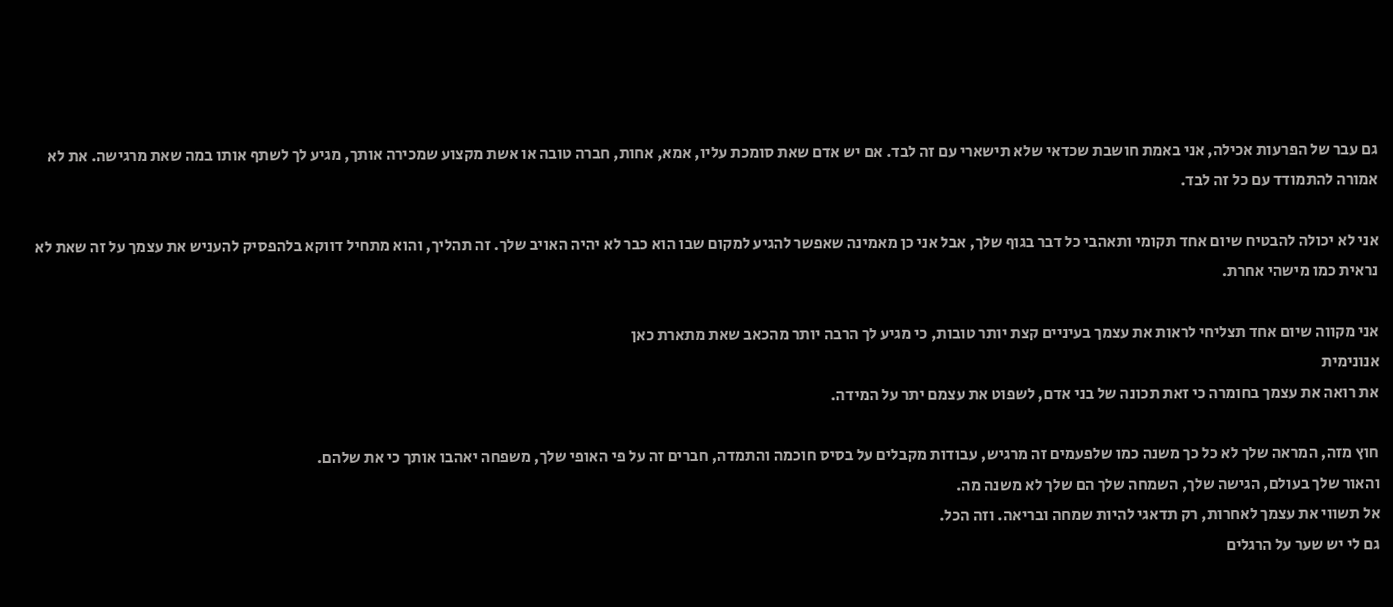גם עבר של הפרעות אכילה, אני באמת חושבת שכדאי שלא תישארי עם זה לבד. אם יש אדם שאת סומכת עליו, אמא, אחות, חברה טובה או אשת מקצוע שמכירה אותך, מגיע לך לשתף אותו במה שאת מרגישה. את לא אמורה להתמודד עם כל זה לבד.

אני לא יכולה להבטיח שיום אחד תקומי ותאהבי כל דבר בגוף שלך, אבל אני כן מאמינה שאפשר להגיע למקום שבו הוא כבר לא יהיה האויב שלך. זה תהליך, והוא מתחיל דווקא בלהפסיק להעניש את עצמך על זה שאת לא נראית כמו מישהי אחרת.

אני מקווה שיום אחד תצליחי לראות את עצמך בעיניים קצת יותר טובות, כי מגיע לך הרבה יותר מהכאב שאת מתארת כאן
אנונימית
את רואה את עצמך בחומרה כי זאת תכונה של בני אדם, לשפוט את עצמם יתר על המידה.

חוץ מזה, המראה שלך לא כל כך משנה כמו שלפעמים זה מרגיש, עבודות מקבלים על בסיס חוכמה והתמדה, חברים זה על פי האופי שלך, משפחה יאהבו אותך כי את שלהם.
והאור שלך בעולם, הגישה שלך, השמחה שלך הם שלך לא משנה מה.
אל תשווי את עצמך לאחרות, רק תדאגי להיות שמחה ובריאה. וזה הכל.
גם לי יש שער על הרגלים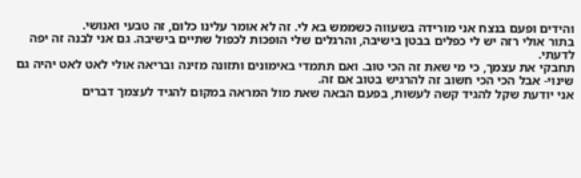והידים ופעם בנצח אני מורידה בשעווה כשממש בא לי. זה לא אומר עלינו כלום, זה טבעי ואנושי.
בתור אולי רזה יש לי כפלים בבטן בישיבה, והרגלים שלי הופכות לכפול שתיים בישיבה. גם אני לבנה זה יפה לדעתי.
תחבקי את עצמך, כי מי שאת זה הכי טוב. ואם תתמדי באימונים ותזונה מזינה ובריאה אולי לאט לאט יהיה גם שינוי- אבל הכי הכי חשוב זה להרגיש בטוב אם זה.
אני יודעת שקל להגיד קשה לעשות, בפעם הבאה שאת מול המראה במקום להגיד לעצמך דברים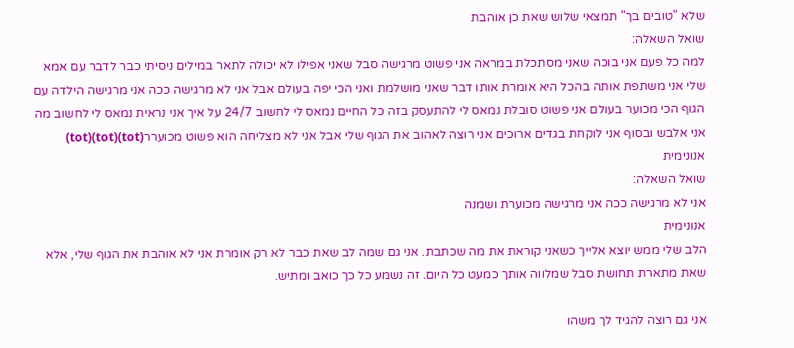שלא "טובים בך" תמצאי שלוש שאת כן אוהבת
שואל השאלה:
למה כל פעם אני בוכה שאני מסתכלת במראה אני פשוט מרגישה סבל שאני אפילו לא יכולה לתאר במילים ניסיתי כבר לדבר עם אמא שלי אני משתפת אותה בהכל היא אומרת אותו דבר שאני מושלמת ואני הכי יפה בעולם אבל אני לא מרגישה ככה אני מרגישה הילדה עם הגוף הכי מכוער בעולם אני פשוט סובלת נמאס לי להתעסק בזה כל החיים נמאס לי לחשוב 24/7 על איך אני נראית נמאס לי לחשוב מה אני אלבש ובסוף אני לוקחת בגדים ארוכים אני רוצה לאהוב את הגוף שלי אבל אני לא מצליחה הוא פשוט מכוערר(tot)(tot)(tot)
אנונימית
שואל השאלה:
אני לא מרגישה ככה אני מרגישה מכוערת ושמנה
אנונימית
הלב שלי ממש יוצא אלייך כשאני קוראת את מה שכתבת. אני גם שמה לב שאת כבר לא רק אומרת אני לא אוהבת את הגוף שלי, אלא שאת מתארת תחושת סבל שמלווה אותך כמעט כל היום. זה נשמע כל כך כואב ומתיש.

אני גם רוצה להגיד לך משהו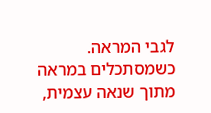לגבי המראה. כשמסתכלים במראה מתוך שנאה עצמית,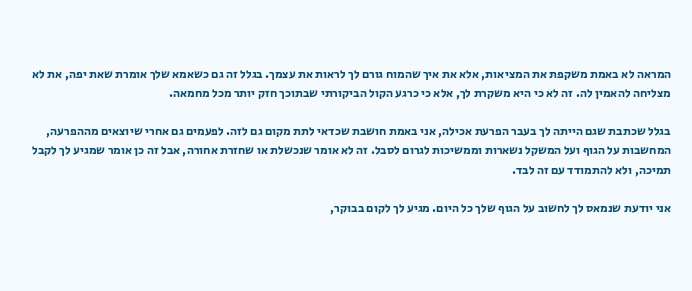המראה לא באמת משקפת את המציאות, אלא את איך שהמוח גורם לך לראות את עצמך. בגלל זה גם כשאמא שלך אומרת שאת יפה, את לא מצליחה להאמין לה. זה לא כי היא משקרת לך, אלא כי כרגע הקול הביקורתי שבתוכך חזק יותר מכל מחמאה.

בגלל שכתבת שגם הייתה לך בעבר הפרעת אכילה, אני באמת חושבת שכדאי לתת מקום גם לזה. לפעמים גם אחרי שיוצאים מההפרעה, המחשבות על הגוף ועל המשקל נשארות וממשיכות לגרום לסבל. זה לא אומר שנכשלת או שחזרת אחורה, אבל זה כן אומר שמגיע לך לקבל תמיכה, ולא להתמודד עם זה לבד.

אני יודעת שנמאס לך לחשוב על הגוף שלך כל היום. מגיע לך לקום בבוקר,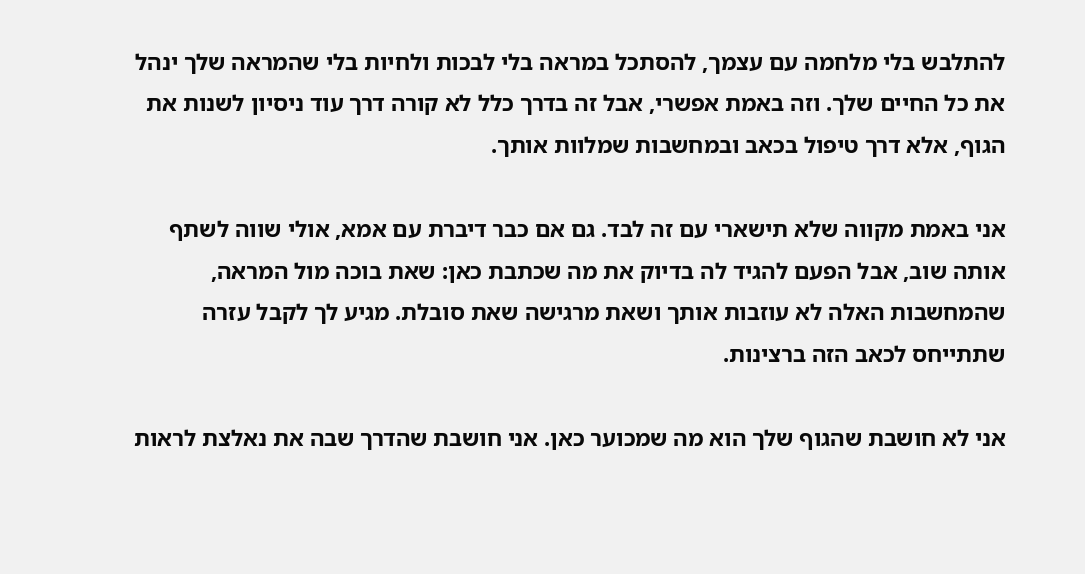להתלבש בלי מלחמה עם עצמך, להסתכל במראה בלי לבכות ולחיות בלי שהמראה שלך ינהל את כל החיים שלך. וזה באמת אפשרי, אבל זה בדרך כלל לא קורה דרך עוד ניסיון לשנות את הגוף, אלא דרך טיפול בכאב ובמחשבות שמלוות אותך.

אני באמת מקווה שלא תישארי עם זה לבד. גם אם כבר דיברת עם אמא, אולי שווה לשתף אותה שוב, אבל הפעם להגיד לה בדיוק את מה שכתבת כאן: שאת בוכה מול המראה, שהמחשבות האלה לא עוזבות אותך ושאת מרגישה שאת סובלת. מגיע לך לקבל עזרה שתתייחס לכאב הזה ברצינות.

אני לא חושבת שהגוף שלך הוא מה שמכוער כאן. אני חושבת שהדרך שבה את נאלצת לראות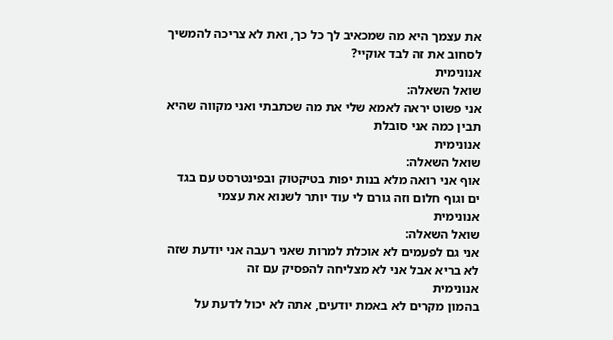את עצמך היא מה שמכאיב לך כל כך, ואת לא צריכה להמשיך לסחוב את זה לבד אוקיי?
אנונימית
שואל השאלה:
אני פשוט יראה לאמא שלי את מה שכתבתי ואני מקווה שהיא תבין כמה אני סובלת
אנונימית
שואל השאלה:
אוף אני רואה מלא בנות יפות בטיקטוק ובפינטרסט עם בגד ים וגוף חלום וזה גורם לי עוד יותר לשנוא את עצמי
אנונימית
שואל השאלה:
אני גם לפעמים לא אוכלת למרות שאני רעבה אני יודעת שזה לא בריא אבל אני לא מצליחה להפסיק עם זה
אנונימית
בהמון מקרים לא באמת יודעים, אתה לא יכול לדעת על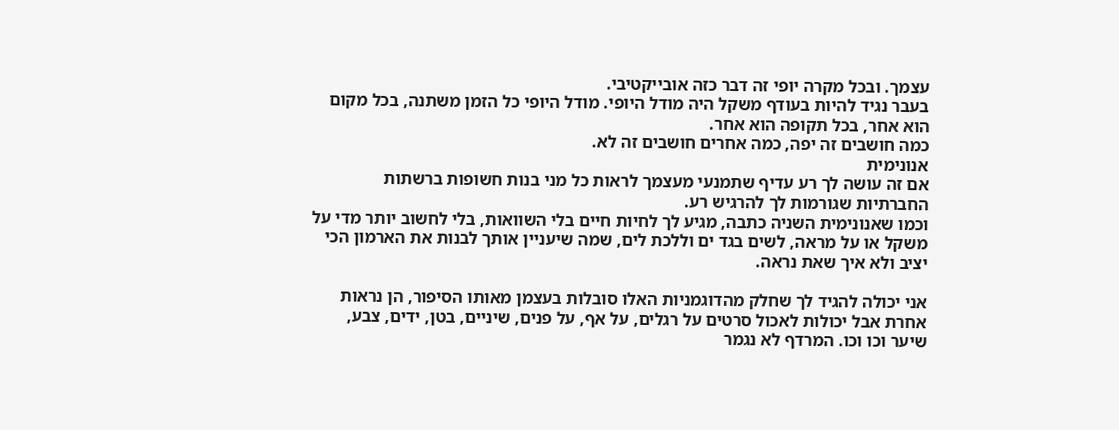עצמך. ובכל מקרה יופי זה דבר כזה אובייקטיבי.
בעבר נגיד להיות בעודף משקל היה מודל היופי. מודל היופי כל הזמן משתנה, בכל מקום הוא אחר, בכל תקופה הוא אחר.
כמה חושבים זה יפה, כמה אחרים חושבים זה לא.
אנונימית
אם זה עושה לך רע עדיף שתמנעי מעצמך לראות כל מני בנות חשופות ברשתות החברתיות שגורמות לך להרגיש רע.
וכמו שאנונימית השניה כתבה, מגיע לך לחיות חיים בלי השוואות, בלי לחשוב יותר מדי על משקל או על מראה, לשים בגד ים וללכת לים, שמה שיעניין אותך לבנות את הארמון הכי יציב ולא איך שאת נראה.

אני יכולה להגיד לך שחלק מהדוגמניות האלו סובלות בעצמן מאותו הסיפור, הן נראות אחרת אבל יכולות לאכול סרטים על רגלים, על אף, על פנים, שיניים, בטן, ידים, צבע, שיער וכו וכו. המרדף לא נגמר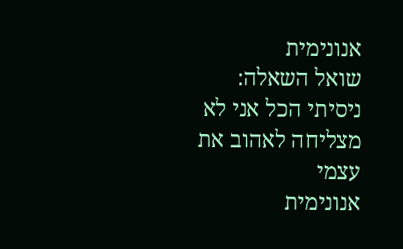אנונימית
שואל השאלה:
ניסיתי הכל אני לא מצליחה לאהוב את עצמי
אנונימית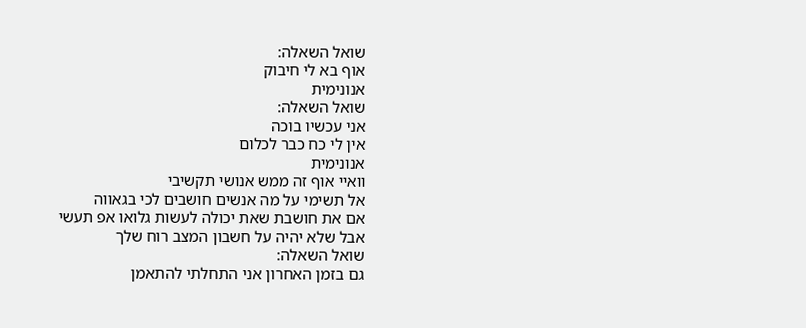שואל השאלה:
אוף בא לי חיבוק
אנונימית
שואל השאלה:
אני עכשיו בוכה
אין לי כח כבר לכלום
אנונימית
וואיי אוף זה ממש אנושי תקשיבי
אל תשימי על מה אנשים חושבים לכי בגאווה
אם את חושבת שאת יכולה לעשות גלואו אפ תעשי אבל שלא יהיה על חשבון המצב רוח שלך
שואל השאלה:
גם בזמן האחרון אני התחלתי להתאמן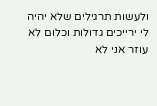ולעשות תרגילים שלא יהיה לי ירייכים גדולות וכלום לא עוזר אני לא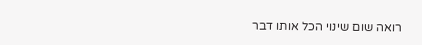רואה שום שינוי הכל אותו דבר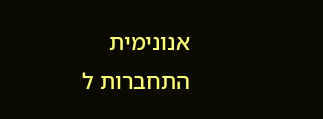אנונימית
התחברות ל